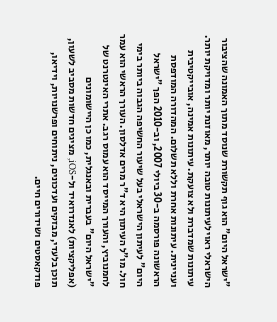"ישראל היום" הוא גוף תקשורת שנוסד מתוך האמונה שהציבור הישראלי ראוי לעיתונות טובה יותר, מאוזנת יותר ומדויקת יותר. עיתונות שמדברת ולא צועקת. עיתונות אמינה, אובייקטיבית ועניינית. עיתונות אחרת וללא תשלום. המהדורה המודפסת הראשונה פורסמה ב-30 ביולי 2007, וב-2010 הפך "ישראל היום" לעיתון הישראלי בעל שיעור החשיפה הגבוה ביותר בימי חול. מו"ל העיתון היא ד"ר מרים אדלסון. העורך הראשי הוא עמר לחמנוביץ, והעורך המייסד הוא עמוס רגב. אתרי האינטרנט של "ישראל היום" בעברית ובאנגלית, כמו כן היישומונים (אפליקציות) לאנדרואיד ול-iOS, מציגים חדשות מסביב לשעון, תוכן בלעדי, מבזקים ועדכונים, ניתוחים ופרשנויות, וידיאו, פודקאסטים ושידורים חיים.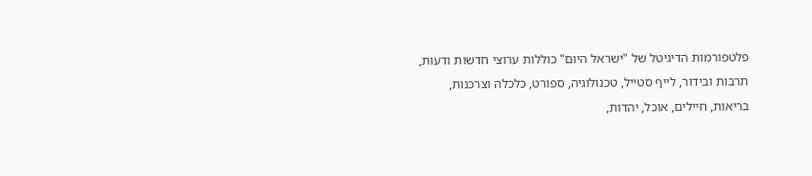פלטפורמות הדיגיטל של "ישראל היום" כוללות ערוצי חדשות ודעות, תרבות ובידור, לייף סטייל, טכנולוגיה, ספורט, כלכלה וצרכנות, בריאות, חיילים, אוכל, יהדות,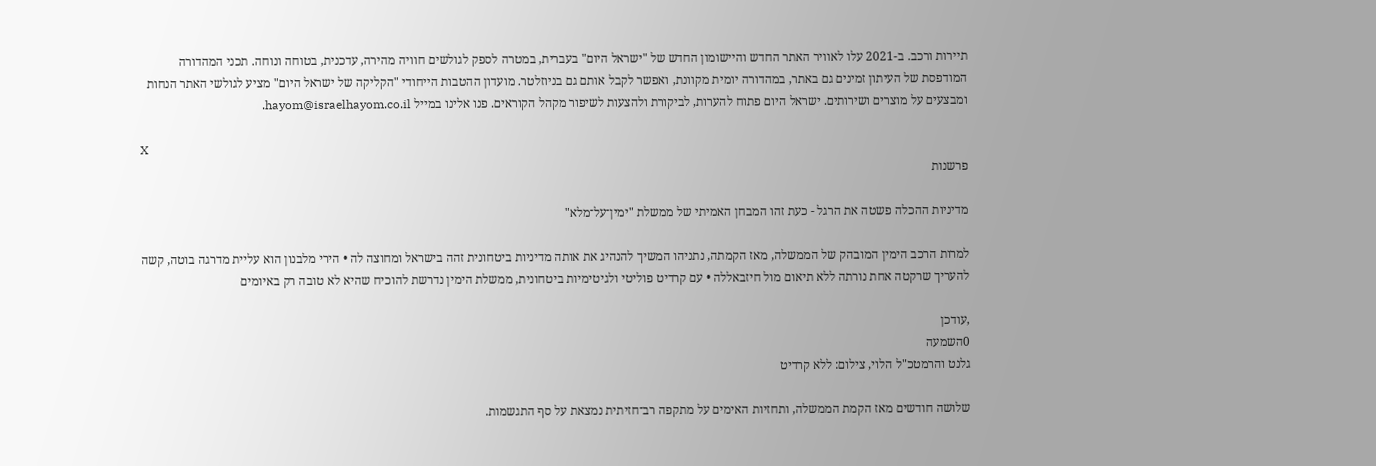תיירות ורכב. ב-2021 עלו לאוויר האתר החדש והיישומון החדש של "ישראל היום" בעברית, במטרה לספק לגולשים חוויה מהירה, עדכנית, בטוחה ונוחה. תכני המהדורה המודפסת של העיתון זמינים גם באתר, במהדורה יומית מקוונת, ואפשר לקבל אותם גם בניוזלטר. מועדון ההטבות הייחודי "הקליקה של ישראל היום" מציע לגולשי האתר הנחות ומבצעים על מוצרים ושירותים. ישראל היום פתוח להערות, לביקורת ולהצעות לשיפור מקהל הקוראים. פנו אלינו במייל hayom@israelhayom.co.il.

X
פרשנות

מדיניות ההכלה פשטה את הרגל - כעת זהו המבחן האמיתי של ממשלת "ימין־על־מלא"

למרות הרכב הימין המובהק של הממשלה, מאז הקמתה, נתניהו המשיך להנהיג את אותה מדיניות ביטחונית זהה בישראל ומחוצה לה • הירי מלבנון הוא עליית מדרגה בוטה, קשה להעריך שרקטה אחת נורתה ללא תיאום מול חיזבאללה • עם קרדיט פוליטי ולגיטימיות ביטחונית, ממשלת הימין נדרשת להוכיח שהיא לא טובה רק באיומים

,עודכן
0השמעה
גלנט והרמטכ"ל הלוי, צילום: ללא קרדיט

שלושה חודשים מאז הקמת הממשלה, ותחזיות האימים על מתקפה רב־חזיתית נמצאת על סף התגשמות.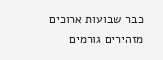כבר שבועות ארוכים מזהירים גורמים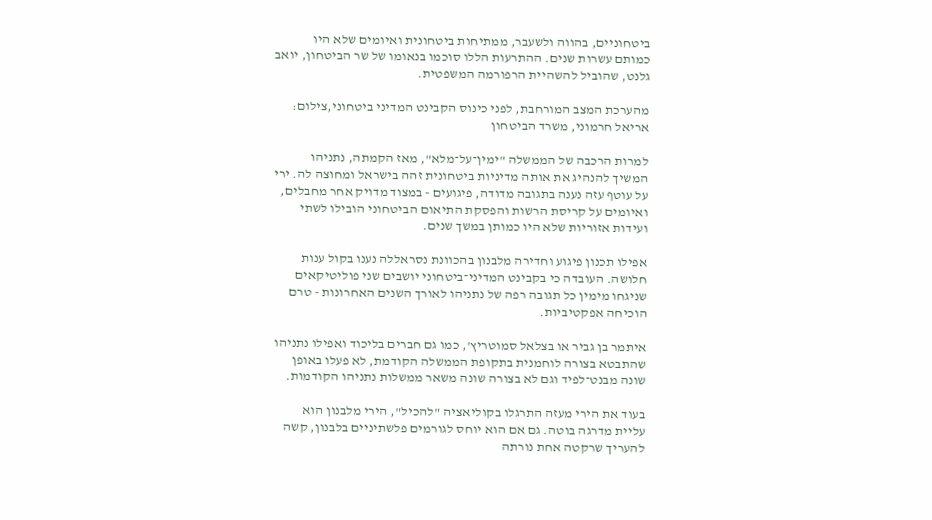ביטחוניים, בהווה ולשעבר, ממתיחות ביטחונית ואיומים שלא היו כמותם עשרות שנים. ההתרעות הללו סוכמו בנאומו של שר הביטחון, יואב גלנט, שהוביל להשהיית הרפורמה המשפטית.

מהערכת המצב המורחבת, לפני כינוס הקבינט המדיני ביטחוני,צילום: אריאל חרמוני, משרד הביטחון

למרות הרכבה של הממשלה "ימין־על־מלא", מאז הקמתה, נתניהו המשיך להנהיג את אותה מדיניות ביטחונית זהה בישראל ומחוצה לה. ירי על עוטף עזה נענה בתגובה מדודה, פיגועים - במצוד מדויק אחר מחבלים, ואיומים על קריסת הרשות והפסקת התיאום הביטחוני הובילו לשתי ועידות אזוריות שלא היו כמותן במשך שנים.

אפילו תכנון פיגוע וחדירה מלבנון בהכוונת נסראללה נענו בקול ענות חלושה. העובדה כי בקבינט המדיני־ביטחוני יושבים שני פוליטיקאים שניגחו מימין כל תגובה רפה של נתניהו לאורך השנים האחרונות - טרם הוכיחה אפקטיביות.

איתמר בן גביר או בצלאל סמוטריץ', כמו גם חברים בליכוד ואפילו נתניהו שהתבטא בצורה לוחמנית בתקופת הממשלה הקודמת, לא פעלו באופן שונה מבנט־לפיד וגם לא בצורה שונה משאר ממשלות נתניהו הקודמות.

בעוד את הירי מעזה התרגלו בקוליאציה "להכיל", הירי מלבנון הוא עליית מדרגה בוטה. גם אם הוא יוחס לגורמים פלשתיניים בלבנון, קשה להעריך שרקטה אחת נורתה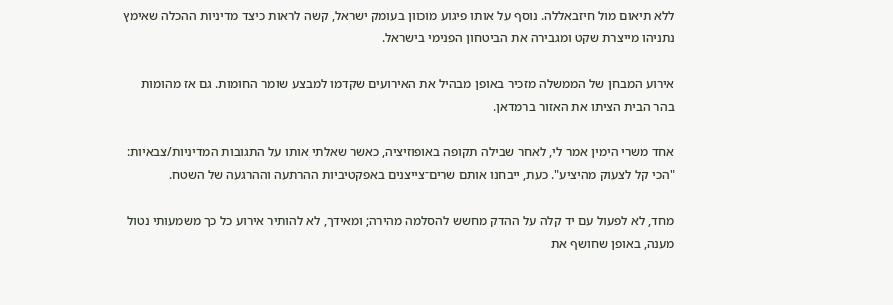ללא תיאום מול חיזבאללה. נוסף על אותו פיגוע מוכוון בעומק ישראל, קשה לראות כיצד מדיניות ההכלה שאימץ נתניהו מייצרת שקט ומגבירה את הביטחון הפנימי בישראל.

אירוע המבחן של הממשלה מזכיר באופן מבהיל את האירועים שקדמו למבצע שומר החומות. גם אז מהומות בהר הבית הציתו את האזור ברמדאן.

אחד משרי הימין אמר לי, לאחר שבילה תקופה באופוזיציה, כאשר שאלתי אותו על התגובות המדיניות/צבאיות: "הכי קל לצעוק מהיציע". כעת, ייבחנו אותם שרים־צייצנים באפקטיביות ההרתעה וההרגעה של השטח.

מחד, לא לפעול עם יד קלה על ההדק מחשש להסלמה מהירה; ומאידך, לא להותיר אירוע כל כך משמעותי נטול מענה, באופן שחושף את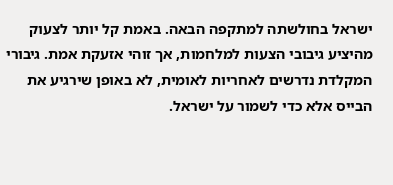ישראל בחולשתה למתקפה הבאה. באמת קל יותר לצעוק מהיציע גיבובי הצעות למלחמות, אך זוהי אזעקת אמת. גיבורי המקלדת נדרשים לאחריות לאומית, לא באופן שירגיע את הבייס אלא כדי לשמור על ישראל.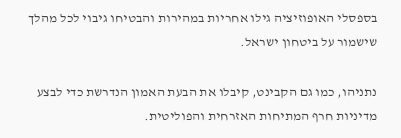בספסלי האופוזיציה גילו אחריות במהירות והבטיחו גיבוי לכל מהלך שישמור על ביטחון ישראל.

נתניהו, כמו גם הקבינט, קיבלו את הבעת האמון הנדרשת כדי לבצע מדיניות חרף המתיחות האזרחית והפוליטית.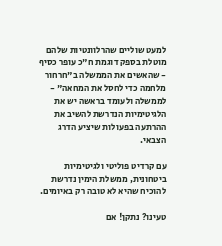למעט שוליים שהרלוונטיות שלהם מוטלת בספק דוגמת ח"כ עופר כסיף - שהאשים את הממשלה ב"חרחור מלחמה כדי לחסל את המחאה" - לממשלה ולעומד בראשה יש את הלגיטימיות הנדרשת להשיב את ההרתעה בפעולות שיציע הדרג הצבאי.

עם קרדיט פוליטי ולגיטימיות ביטחונית, ממשלת הימין נדרשת להוכיח שהיא לא טובה רק באיומים.

טעינו? נתקן! אם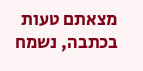מצאתם טעות בכתבה, נשמח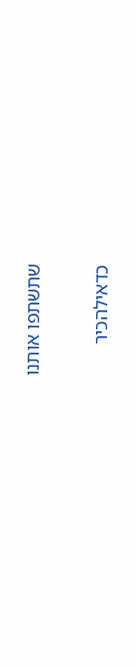שתשתפו אותנו

כדאילהכיר